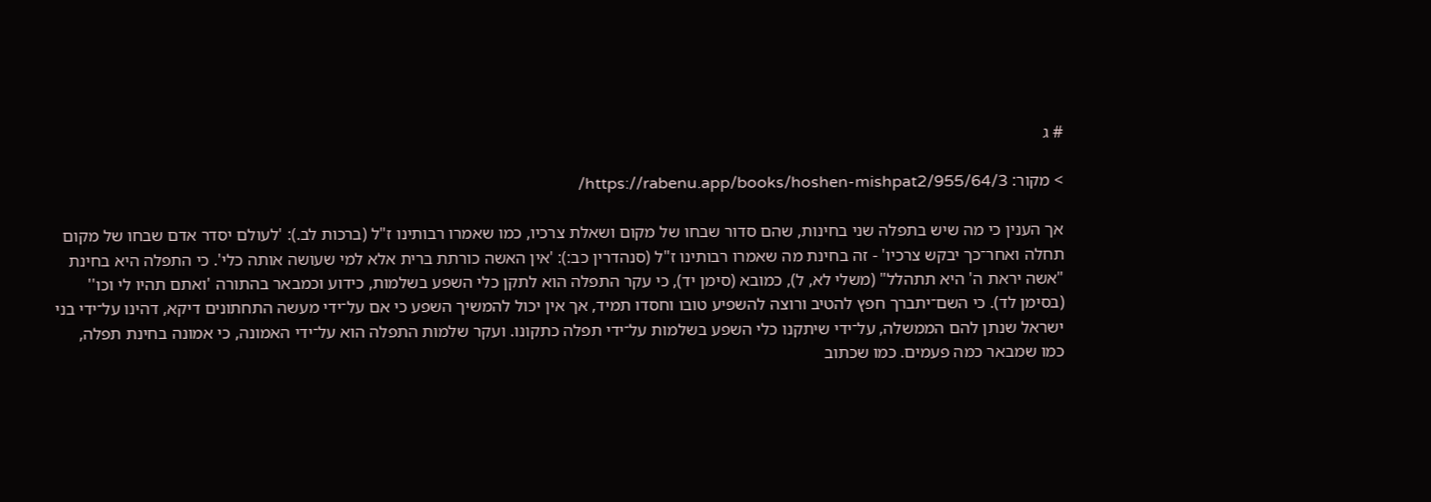# ג

> מקור: https://rabenu.app/books/hoshen-mishpat2/955/64/3/

אך הענין כי מה שיש בתפלה שני בחינות, שהם סדור שבחו של מקום ושאלת צרכיו, כמו שאמרו רבותינו ז"ל (ברכות לב.): 'לעולם יסדר אדם שבחו של מקום תחלה ואחר־כך יבקש צרכיו' - זה בחינת מה שאמרו רבותינו ז"ל (סנהדרין כב:): 'אין האשה כורתת ברית אלא למי שעושה אותה כלי'. כי התפלה היא בחינת "אשה יראת ה' היא תתהלל" (משלי לא, ל), כמובא (סימן יד), כי עקר התפלה הוא לתקן כלי השפע בשלמות, כידוע וכמבאר בהתורה 'ואתם תהיו לי וכו'' (בסימן לד). כי השם־יתברך חפץ להטיב ורוצה להשפיע טובו וחסדו תמיד, אך אין יכול להמשיך השפע כי אם על־ידי מעשה התחתונים דיקא, דהינו על־ידי בני ישראל שנתן להם הממשלה, על־ידי שיתקנו כלי השפע בשלמות על־ידי תפלה כתקונו. ועקר שלמות התפלה הוא על־ידי האמונה, כי אמונה בחינת תפלה, כמו שמבאר כמה פעמים. כמו שכתוב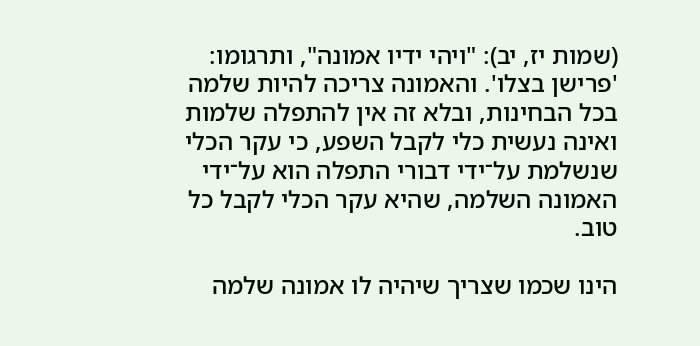(שמות יז, יב): "ויהי ידיו אמונה", ותרגומו: 'פרישן בצלו'. והאמונה צריכה להיות שלמה בכל הבחינות, ובלא זה אין להתפלה שלמות ואינה נעשית כלי לקבל השפע, כי עקר הכלי שנשלמת על־ידי דבורי התפלה הוא על־ידי האמונה השלמה, שהיא עקר הכלי לקבל כל טוב.

הינו שכמו שצריך שיהיה לו אמונה שלמה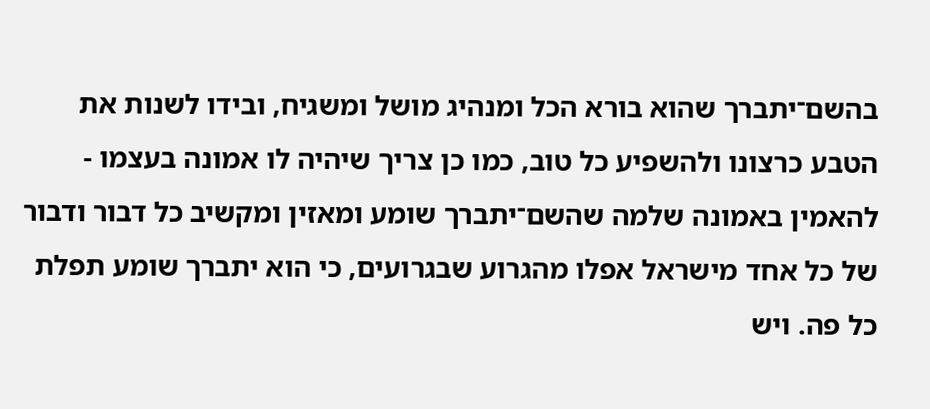בהשם־יתברך שהוא בורא הכל ומנהיג מושל ומשגיח, ובידו לשנות את הטבע כרצונו ולהשפיע כל טוב, כמו כן צריך שיהיה לו אמונה בעצמו - להאמין באמונה שלמה שהשם־יתברך שומע ומאזין ומקשיב כל דבור ודבור של כל אחד מישראל אפלו מהגרוע שבגרועים, כי הוא יתברך שומע תפלת כל פה. ויש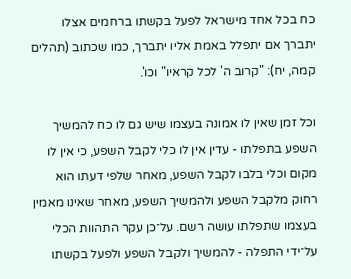כח בכל אחד מישראל לפעל בקשתו ברחמים אצלו יתברך אם יתפלל באמת אליו יתברך, כמו שכתוב (תהלים קמה, יח): "קרוב ה' לכל קראיו" וכו'.

וכל זמן שאין לו אמונה בעצמו שיש גם לו כח להמשיך השפע בתפלתו - עדין אין לו כלי לקבל השפע, כי אין לו מקום וכלי בלבו לקבל השפע, מאחר שלפי דעתו הוא רחוק מלקבל השפע ולהמשיך השפע, מאחר שאינו מאמין בעצמו שתפלתו עושה רשם. על־כן עקר התהוות הכלי על־ידי התפלה - להמשיך ולקבל השפע ולפעל בקשתו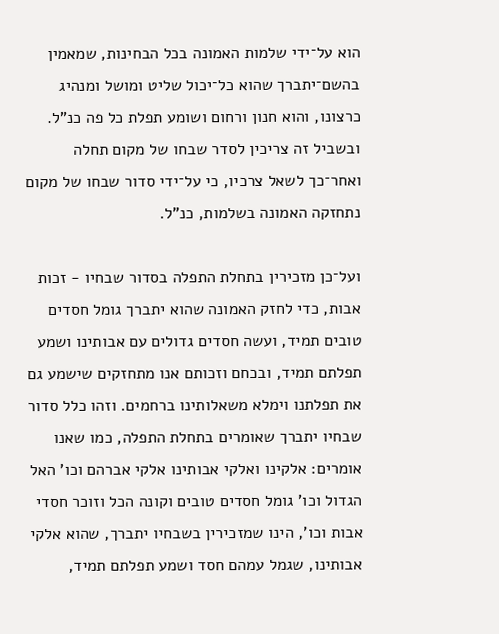הוא על־ידי שלמות האמונה בכל הבחינות, שמאמין בהשם־יתברך שהוא כל־יכול שליט ומושל ומנהיג כרצונו, והוא חנון ורחום ושומע תפלת כל פה כנ"ל. ובשביל זה צריכין לסדר שבחו של מקום תחלה ואחר־כך לשאל צרכיו, כי על־ידי סדור שבחו של מקום נתחזקה האמונה בשלמות, כנ"ל.

ועל־כן מזכירין בתחלת התפלה בסדור שבחיו - זכות אבות, כדי לחזק האמונה שהוא יתברך גומל חסדים טובים תמיד, ועשה חסדים גדולים עם אבותינו ושמע תפלתם תמיד, ובכחם וזכותם אנו מתחזקים שישמע גם את תפלתנו וימלא משאלותינו ברחמים. וזהו כלל סדור שבחיו יתברך שאומרים בתחלת התפלה, כמו שאנו אומרים: אלקינו ואלקי אבותינו אלקי אברהם וכו' האל הגדול וכו' גומל חסדים טובים וקונה הכל וזוכר חסדי אבות וכו', הינו שמזכירין בשבחיו יתברך, שהוא אלקי אבותינו, שגמל עמהם חסד ושמע תפלתם תמיד,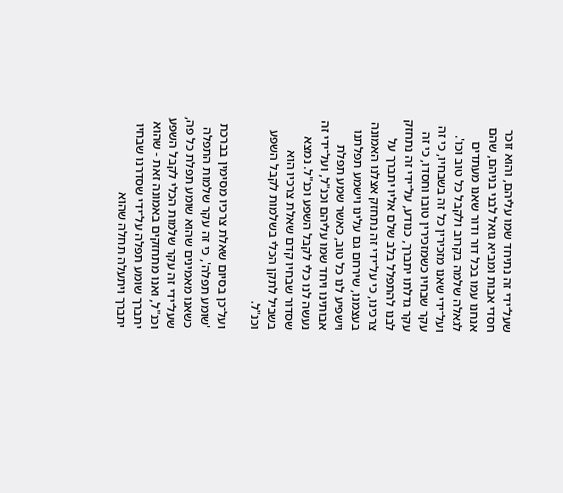שעל־ידי זה נתיחד שמו עליהם, והוא זוכר חסדי אבות ומביא גואל לבני בניהם, שהם אנחנו עמו בכל דור ודור שאנו מעתדים לגאלה שלמה בקרוב ולקבל כל טוב וכו'. ועל־ידי שאנו מזכירין כל זה בשבחיו, כי זה עקר שבחיו כשמזכירין טובו וחסדו, כי זה עקר גדלתו יתברך, כנודע, על־ידי זה נתחזק לבנו להתפלל בלב שלם אליו יתברך על צרכינו, כי על־ידי זה נתחזק אצלנו האמונה בעצמנו, שירחם גם עלינו וישמע תפלתנו וישפיע לנו כל טוב, כאשר שמע תפלת אבותינו ויחד שמו עליהם וכנ"ל, ועל־ידי זה נעשה לנו כלי לקבל השפע וכנ"ל. נמצא שסדור שבחיו קדם שאלת צרכיו הוא בשביל לתקן הכלי בשלמות לקבל השפע וכנ"ל.

ועל־כן בסיום שאלת צרכיו מסימין בברכת 'שומע תפלה', כי זה עקר שלמות התפלה כשאנו מאמינים שהוא שומע תפלת כל פה, שעל־ידי זה עקר שלמות הכלי לקבל השפע וכנ"ל, ואנו מתחזקים באמונה זאת - שהוא יתברך שומע תפלה על־ידי שסדרנו שבחיו יתברך ויתעלה תחלה שהוא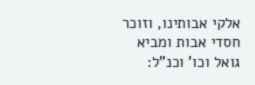אלקי אבותינו, וזוכר חסדי אבות ומביא גואל וכו' וכנ"ל: